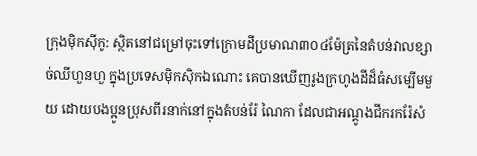ក្រុងម៉ិកស៊ីកូ: ស្ថិតនៅជម្រៅចុះទៅក្រោមដីប្រមាណ៣០៤ម៉ែត្រនៃតំបន់វាលខ្សាច់ឈីហួនហួ ក្នុងប្រទេសម៉ិកស៊ិកឯណោះ គេបានឃើញរូងក្រហូងដីដ៏ធំសម្បើមមួយ ដោយបងប្អូនប្រុសពីរនាក់នៅក្នុងតំបន់រ៉ែ ណៃកា ដែលជាអណ្តូងជីករករ៉ែសំ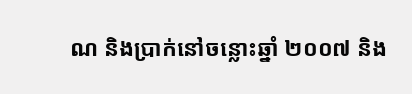ណ និងប្រាក់នៅចន្លោះឆ្នាំ ២០០៧ និង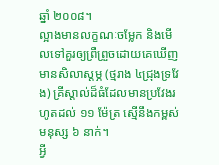ឆ្នាំ ២០០៨។
ល្អាងមានលក្ខណៈចម្លែក និងមើលទៅគួរឲ្យព្រឺព្រួចដោយគេឃើញមានសិលាស្ដម្ភ (ថ្មរាង ៤ជ្រុងទ្រវែង) គ្រីស្តាល់ដ៏ធំដែលមានប្រវែងរហូតដល់ ១១ ម៉ែត្រ ស្មើនឹងកម្ពស់មនុស្ស ៦ នាក់។
អ្វី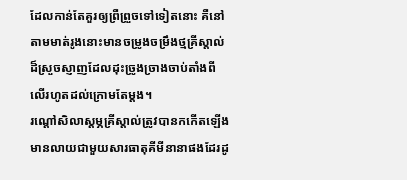ដែលកាន់តែគួរឲ្យព្រឺព្រួចទៅទៀតនោះ គឺនៅតាមមាត់រូងនោះមានចម្រូងចម្រឹងថ្មគ្រីស្តាល់ដ៏ស្រួចស្ញាញដែលដុះច្រូងច្រាងចាប់តាំងពីលើរហូតដល់ក្រោមតែម្តង។
រណ្តៅសិលាស្ដម្ភគ្រីស្តាល់ត្រូវបានកកើតឡើងមានលាយជាមួយសារធាតុគីមីនានាផងដែរដូ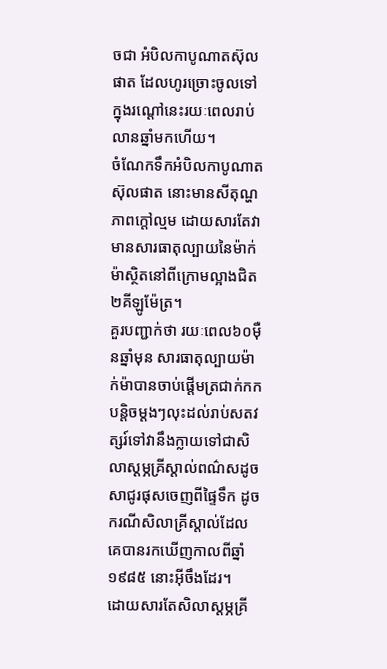ចជា អំបិលកាបូណាតស៊ុលផាត ដែលហូរច្រោះចូលទៅក្នុងរណ្តៅនេះរយៈពេលរាប់លានឆ្នាំមកហើយ។
ចំណែកទឹកអំបិលកាបូណាតស៊ុលផាត នោះមានសីតុណ្ហភាពក្តៅល្មម ដោយសារតែវាមានសារធាតុល្បាយនៃម៉ាក់ម៉ាស្ថិតនៅពីក្រោមល្អាងជិត២គីឡូម៉ែត្រ។
គួរបញ្ជាក់ថា រយៈពេល៦០ម៉ឺនឆ្នាំមុន សារធាតុល្បាយម៉ាក់ម៉ាបានចាប់ផ្តើមត្រជាក់កកបន្តិចម្តងៗលុះដល់រាប់សតវត្សរ៍ទៅវានឹងក្លាយទៅជាសិលាស្ដម្ភគ្រីស្តាល់ពណ៌សដូចសាជូរផុសចេញពីផ្ទៃទឹក ដូចករណីសិលាគ្រីស្តាល់ដែលគេបានរកឃើញកាលពីឆ្នាំ១៩៨៥ នោះអ៊ីចឹងដែរ។
ដោយសារតែសិលាស្ដម្ភគ្រី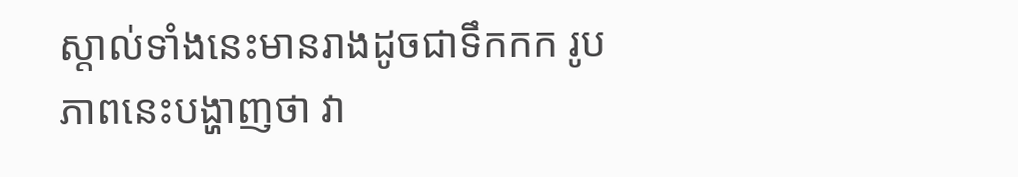ស្តាល់ទាំងនេះមានរាងដូចជាទឹកកក រូបភាពនេះបង្ហាញថា វា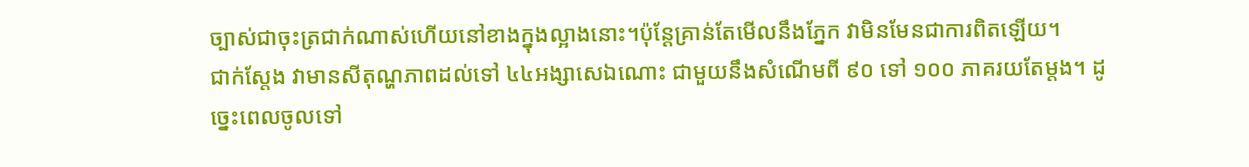ច្បាស់ជាចុះត្រជាក់ណាស់ហើយនៅខាងក្នុងល្អាងនោះ។ប៉ុន្ដែគ្រាន់តែមើលនឹងភ្នែក វាមិនមែនជាការពិតឡើយ។
ជាក់ស្ដែង វាមានសីតុណ្ហភាពដល់ទៅ ៤៤អង្សាសេឯណោះ ជាមួយនឹងសំណើមពី ៩០ ទៅ ១០០ ភាគរយតែម្តង។ ដូច្នេះពេលចូលទៅ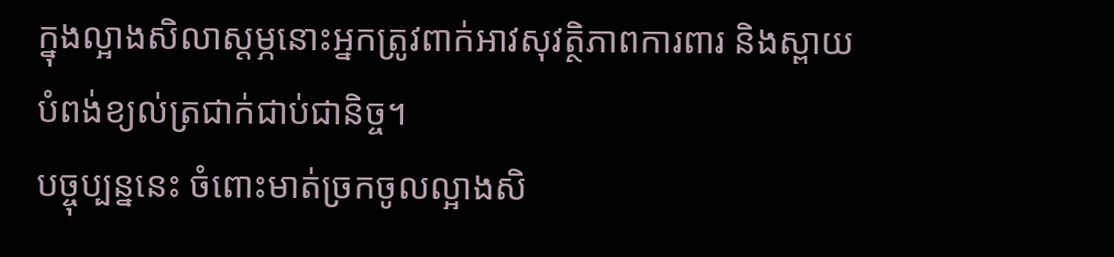ក្នុងល្អាងសិលាស្ដម្ភនោះអ្នកត្រូវពាក់អាវសុវត្ថិភាពការពារ និងស្ពាយបំពង់ខ្យល់ត្រជាក់ជាប់ជានិច្ច។
បច្ចុប្បន្ននេះ ចំពោះមាត់ច្រកចូលល្អាងសិ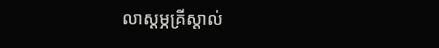លាស្ដម្ភគ្រីស្តាល់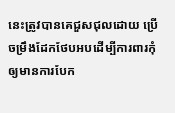នេះត្រូវបានគេជួសជុលដោយ ប្រើចម្រឹងដែកថែបអបដើម្បីការពារកុំឲ្យមានការបែក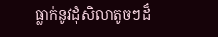ធ្លាក់នូវដុំសិលាតូចៗដ៏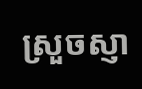ស្រួចស្ញា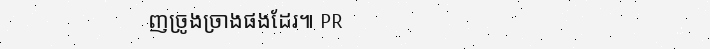ញច្រូងច្រាងផងដែរ៕ PR